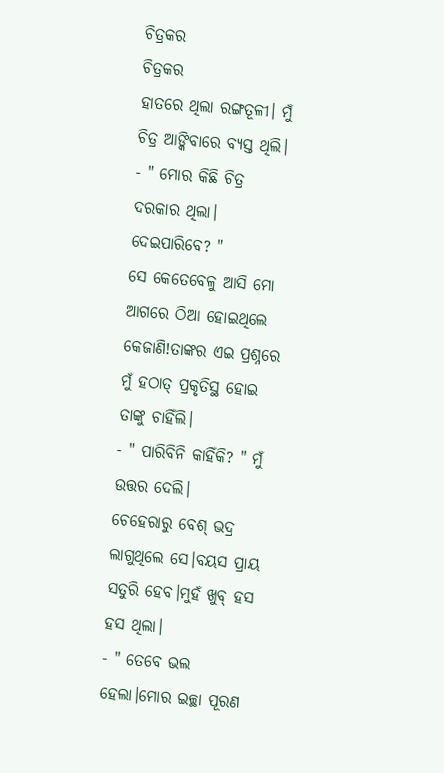ଚିତ୍ରକର
ଚିତ୍ରକର
ହାତରେ ଥିଲା ରଙ୍ଗତୂଳୀ। ମୁଁ ଚିତ୍ର ଆଙ୍କିବାରେ ବ୍ୟସ୍ତ ଥିଲି।
- " ମୋର କିଛି ଚିତ୍ର ଦରକାର ଥିଲା। ଦେଇପାରିବେ? "
ସେ କେତେବେଳୁ ଆସି ମୋ ଆଗରେ ଠିଆ ହୋଇଥିଲେ କେଜାଣି!ତାଙ୍କର ଏଇ ପ୍ରଶ୍ନରେ ମୁଁ ହଠାତ୍ ପ୍ରକୃତିସ୍ଥ ହୋଇ ତାଙ୍କୁ ଚାହିଁଲି।
- " ପାରିବିନି କାହିଁକି? " ମୁଁ ଉତ୍ତର ଦେଲି।
ଚେହେରାରୁ ବେଶ୍ ଭଦ୍ର ଲାଗୁଥିଲେ ସେ।ବୟସ ପ୍ରାୟ ସତୁରି ହେବ।ମୁହଁ ଖୁବ୍ ହସ ହସ ଥିଲା।
- " ତେବେ ଭଲ ହେଲା।ମୋର ଇଚ୍ଛା ପୂରଣ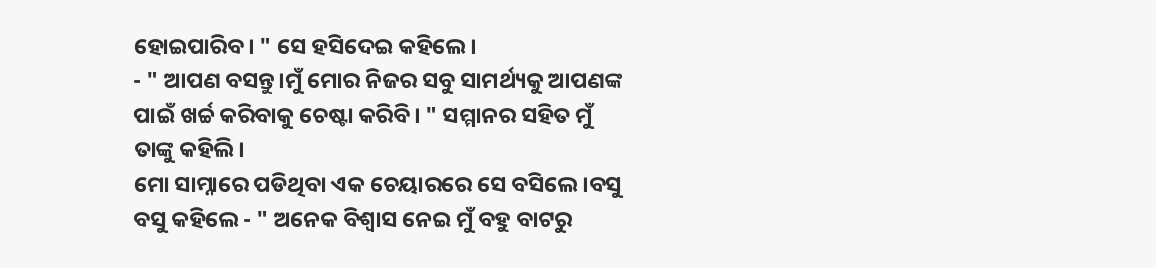ହୋଇପାରିବ। " ସେ ହସିଦେଇ କହିଲେ।
- " ଆପଣ ବସନ୍ତୁ।ମୁଁ ମୋର ନିଜର ସବୁ ସାମର୍ଥ୍ୟକୁ ଆପଣଙ୍କ ପାଇଁ ଖର୍ଚ୍ଚ କରିବାକୁ ଚେଷ୍ଟା କରିବି। " ସମ୍ମାନର ସହିତ ମୁଁ ତାଙ୍କୁ କହିଲି।
ମୋ ସାମ୍ନାରେ ପଡିଥିବା ଏକ ଚେୟାରରେ ସେ ବସିଲେ।ବସୁ ବସୁ କହିଲେ - " ଅନେକ ବିଶ୍ୱାସ ନେଇ ମୁଁ ବହୁ ବାଟରୁ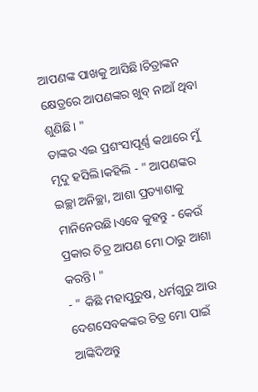ଆପଣଙ୍କ ପାଖକୁ ଆସିଛି।ଚିତ୍ରାଙ୍କନ କ୍ଷେତ୍ରରେ ଆପଣଙ୍କର ଖୁବ୍ ନାଆଁ ଥିବା ଶୁଣିଛି। "
ତାଙ୍କର ଏଇ ପ୍ରଶଂସାପୂର୍ଣ୍ଣ କଥାରେ ମୁଁ ମୃଦୁ ହସିଲି।କହିଲି - " ଆପଣଙ୍କର ଇଚ୍ଛା ଅନିଚ୍ଛା, ଆଶା ପ୍ରତ୍ୟାଶାକୁ ମାନିନେଉଛି।ଏବେ କୁହନ୍ତୁ - କେଉଁ ପ୍ରକାର ଚିତ୍ର ଆପଣ ମୋ ଠାରୁ ଆଶା କରନ୍ତି। "
- " କିଛି ମହାପୁରୁଷ, ଧର୍ମଗୁରୁ ଆଉ ଦେଶସେବକଙ୍କର ଚିତ୍ର ମୋ ପାଇଁ ଆଙ୍କିଦିଅନ୍ତୁ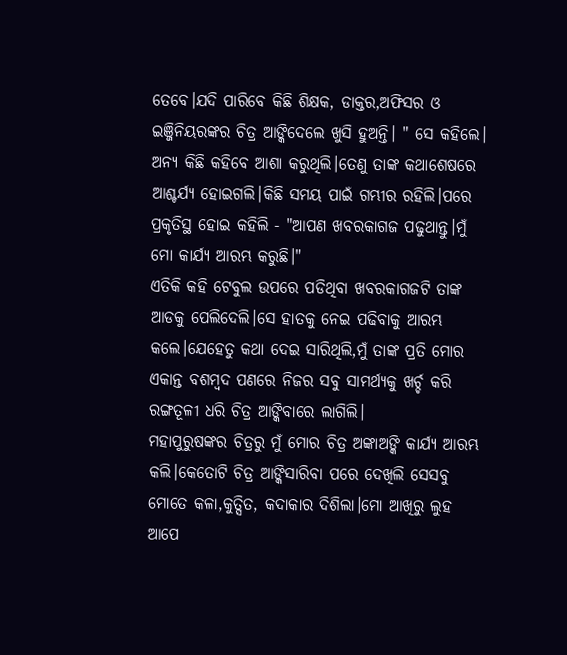ତେବେ।ଯଦି ପାରିବେ କିଛି ଶିକ୍ଷକ, ଡାକ୍ତର,ଅଫିସର ଓ ଇଞ୍ଜିନିୟରଙ୍କର ଚିତ୍ର ଆଙ୍କିଦେଲେ ଖୁସି ହୁଅନ୍ତି। " ସେ କହିଲେ।
ଅନ୍ୟ କିଛି କହିବେ ଆଶା କରୁଥିଲି।ତେଣୁ ତାଙ୍କ କଥାଶେଷରେ ଆଶ୍ଚର୍ଯ୍ୟ ହୋଇଗଲି।କିଛି ସମୟ ପାଇଁ ଗମ୍ଭୀର ରହିଲି।ପରେ ପ୍ରକୃତିସ୍ଥ ହୋଇ କହିଲି - "ଆପଣ ଖବରକାଗଜ ପଢୁଥାନ୍ତୁ।ମୁଁ ମୋ କାର୍ଯ୍ୟ ଆରମ୍ଭ କରୁଛି।"
ଏତିକି କହି ଟେବୁଲ ଉପରେ ପଡିଥିବା ଖବରକାଗଜଟି ତାଙ୍କ ଆଡକୁ ପେଲିଦେଲି।ସେ ହାତକୁ ନେଇ ପଢିବାକୁ ଆରମ୍ଭ କଲେ।ଯେହେତୁ କଥା ଦେଇ ସାରିଥିଲି,ମୁଁ ତାଙ୍କ ପ୍ରତି ମୋର ଏକାନ୍ତ ବଶମ୍ବଦ ପଣରେ ନିଜର ସବୁ ସାମର୍ଥ୍ୟକୁ ଖର୍ଚ୍ଚ କରି ରଙ୍ଗତୂଳୀ ଧରି ଚିତ୍ର ଆଙ୍କିବାରେ ଲାଗିଲି।
ମହାପୁରୁଷଙ୍କର ଚିତ୍ରରୁ ମୁଁ ମୋର ଚିତ୍ର ଅଙ୍କାଅଙ୍କି କାର୍ଯ୍ୟ ଆରମ୍ଭ କଲି।କେତୋଟି ଚିତ୍ର ଆଙ୍କିସାରିବା ପରେ ଦେଖିଲି ସେସବୁ ମୋତେ କଳା,କୁତ୍ସିତ, କଦାକାର ଦିଶିଲା।ମୋ ଆଖିରୁ ଲୁହ ଆପେ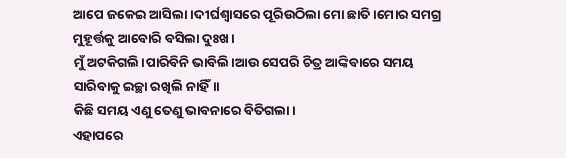ଆପେ ଜକେଇ ଆସିଲା।ଦୀର୍ଘଶ୍ୱାସରେ ପୂରିଉଠିଲା ମୋ ଛାତି।ମୋର ସମଗ୍ର ମୁହୂର୍ତ୍ତକୁ ଆବୋରି ବସିଲା ଦୁଃଖ।
ମୁଁ ଅଟକିଗଲି।ପାରିବିନି ଭାବିଲି।ଆଉ ସେପରି ଚିତ୍ର ଆଙ୍କିବାରେ ସମୟ ସାରିବାକୁ ଇଚ୍ଛା ରଖିଲି ନାହିଁ।।
କିଛି ସମୟ ଏଣୁ ତେଣୁ ଭାବନାରେ ବିତିଗଲା।
ଏହାପରେ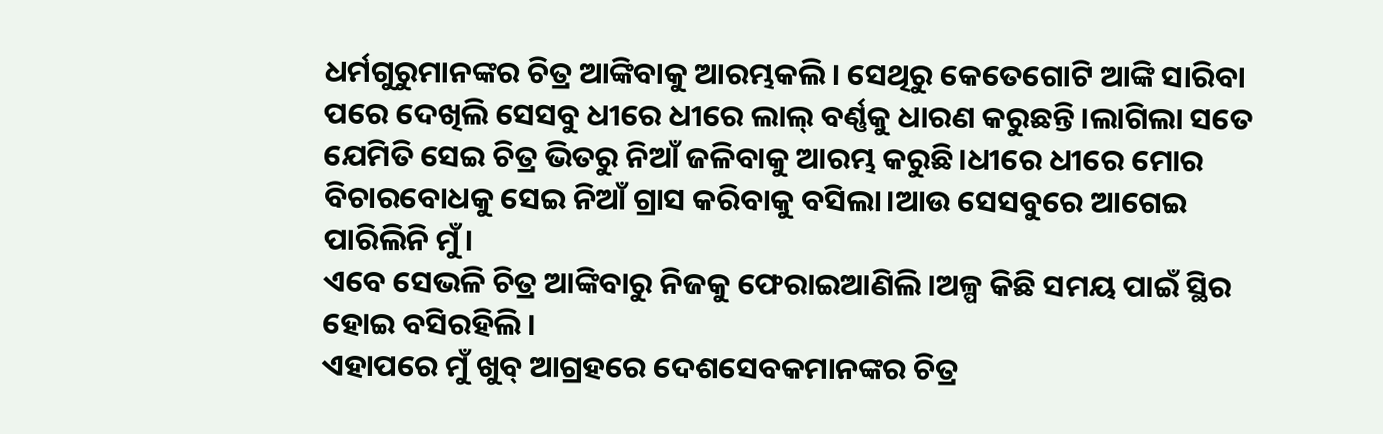ଧର୍ମଗୁରୁମାନଙ୍କର ଚିତ୍ର ଆଙ୍କିବାକୁ ଆରମ୍ଭକଲି। ସେଥିରୁ କେତେଗୋଟି ଆଙ୍କି ସାରିବା ପରେ ଦେଖିଲି ସେସବୁ ଧୀରେ ଧୀରେ ଲାଲ୍ ବର୍ଣ୍ଣକୁ ଧାରଣ କରୁଛନ୍ତି।ଲାଗିଲା ସତେ ଯେମିତି ସେଇ ଚିତ୍ର ଭିତରୁ ନିଆଁ ଜଳିବାକୁ ଆରମ୍ଭ କରୁଛି।ଧୀରେ ଧୀରେ ମୋର ବିଚାରବୋଧକୁ ସେଇ ନିଆଁ ଗ୍ରାସ କରିବାକୁ ବସିଲା।ଆଉ ସେସବୁରେ ଆଗେଇ ପାରିଲିନି ମୁଁ।
ଏବେ ସେଭଳି ଚିତ୍ର ଆଙ୍କିବାରୁ ନିଜକୁ ଫେରାଇଆଣିଲି।ଅଳ୍ପ କିଛି ସମୟ ପାଇଁ ସ୍ଥିର ହୋଇ ବସିରହିଲି।
ଏହାପରେ ମୁଁ ଖୁବ୍ ଆଗ୍ରହରେ ଦେଶସେବକମାନଙ୍କର ଚିତ୍ର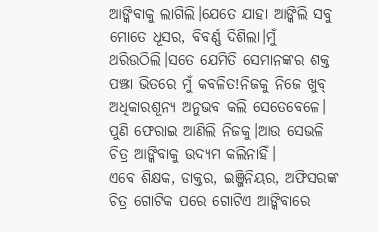ଆଙ୍କିବାକୁ ଲାଗିଲି।ଯେତେ ଯାହା ଆଙ୍କିଲି ସବୁ ମୋତେ ଧୂସର, ବିବର୍ଣ୍ଣ ଦିଶିଲା।ମୁଁ ଥରିଉଠିଲି।ସତେ ଯେମିତି ସେମାନଙ୍କର ଶକ୍ତ ପଞ୍ଝା ଭିତରେ ମୁଁ କବଳିତ!ନିଜକୁ ନିଜେ ଖୁବ୍ ଅଧିକାରଶୂନ୍ୟ ଅନୁଭବ କଲି ସେତେବେଳେ।
ପୁଣି ଫେରାଇ ଆଣିଲି ନିଜକୁ।ଆଉ ସେଭଳି ଚିତ୍ର ଆଙ୍କିବାକୁ ଉଦ୍ୟମ କଲିନାହିଁ।
ଏବେ ଶିକ୍ଷକ, ଡାକ୍ତର, ଇଞ୍ଜିନିୟର, ଅଫିସରଙ୍କ ଚିତ୍ର ଗୋଟିକ ପରେ ଗୋଟିଏ ଆଙ୍କିବାରେ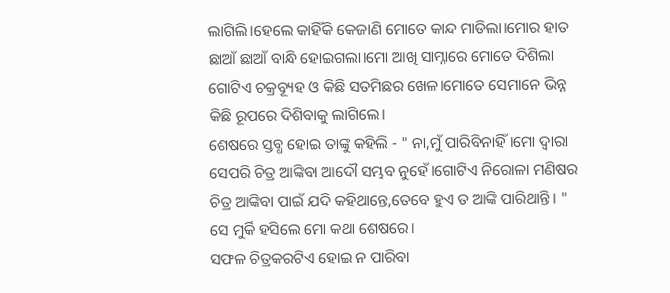ଲାଗିଲି।ହେଲେ କାହିଁକି କେଜାଣି ମୋତେ କାନ୍ଦ ମାଡିଲା।ମୋର ହାତ ଛାଆଁ ଛାଆଁ ବାନ୍ଧି ହୋଇଗଲା।ମୋ ଆଖି ସାମ୍ନାରେ ମୋତେ ଦିଶିଲା ଗୋଟିଏ ଚକ୍ରବ୍ୟୂହ ଓ କିଛି ସତମିଛର ଖେଳ।ମୋତେ ସେମାନେ ଭିନ୍ନ କିଛି ରୂପରେ ଦିଶିବାକୁ ଲାଗିଲେ।
ଶେଷରେ ସ୍ତବ୍ଧ ହୋଇ ତାଙ୍କୁ କହିଲି - " ନା,ମୁଁ ପାରିବିନାହିଁ।ମୋ ଦ୍ୱାରା ସେପରି ଚିତ୍ର ଆଙ୍କିବା ଆଦୌ ସମ୍ଭବ ନୁହେଁ।ଗୋଟିଏ ନିରୋଳା ମଣିଷର ଚିତ୍ର ଆଙ୍କିବା ପାଇଁ ଯଦି କହିଥାନ୍ତେ,ତେବେ ହୁଏ ତ ଆଙ୍କି ପାରିଥାନ୍ତି। "
ସେ ମୁର୍କି ହସିଲେ ମୋ କଥା ଶେଷରେ।
ସଫଳ ଚିତ୍ରକରଟିଏ ହୋଇ ନ ପାରିବା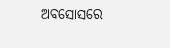ଅବସୋସରେ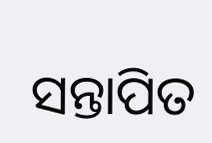ସନ୍ତାପିତ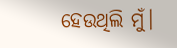ହେଉଥିଲି ମୁଁ।